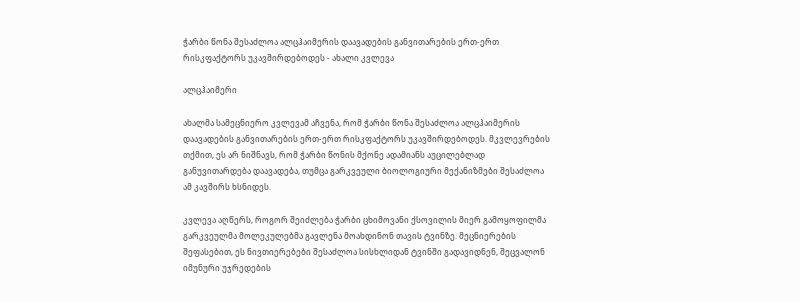ჭარბი წონა შესაძლოა ალცჰაიმერის დაავადების განვითარების ერთ-ერთ რისკფაქტორს უკავშირდებოდეს - ახალი კვლევა

ალცჰაიმერი

ახალმა სამეცნიერო კვლევამ აჩვენა, რომ ჭარბი წონა შესაძლოა ალცჰაიმერის დაავადების განვითარების ერთ-ერთ რისკფაქტორს უკავშირდებოდეს. მკვლევრების თქმით, ეს არ ნიშნავს, რომ ჭარბი წონის მქონე ადამიანს აუცილებლად განუვითარდება დაავადება, თუმცა გარკვეული ბიოლოგიური მექანიზმები შესაძლოა ამ კავშირს ხსნიდეს.

კვლევა აღწერს, როგორ შეიძლება ჭარბი ცხიმოვანი ქსოვილის მიერ გამოყოფილმა გარკვეულმა მოლეკულებმა გავლენა მოახდინონ თავის ტვინზე. მეცნიერების შეფასებით, ეს ნივთიერებები შესაძლოა სისხლიდან ტვინში გადავიდნენ, შეცვალონ იმუნური უჯრედების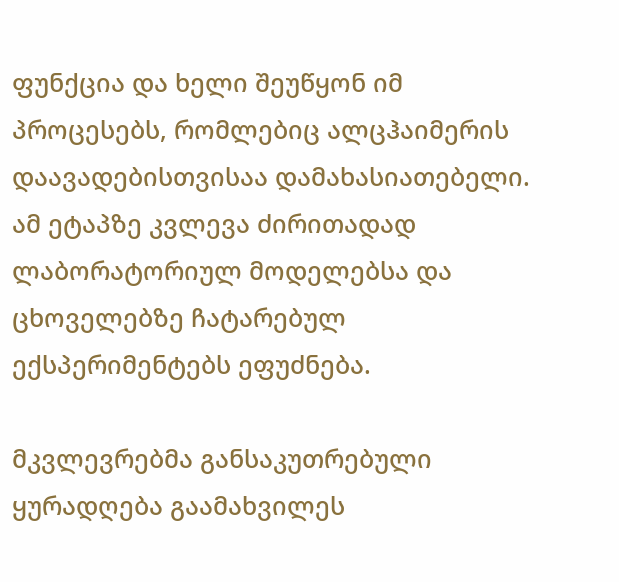ფუნქცია და ხელი შეუწყონ იმ პროცესებს, რომლებიც ალცჰაიმერის დაავადებისთვისაა დამახასიათებელი. ამ ეტაპზე კვლევა ძირითადად ლაბორატორიულ მოდელებსა და ცხოველებზე ჩატარებულ ექსპერიმენტებს ეფუძნება.

მკვლევრებმა განსაკუთრებული ყურადღება გაამახვილეს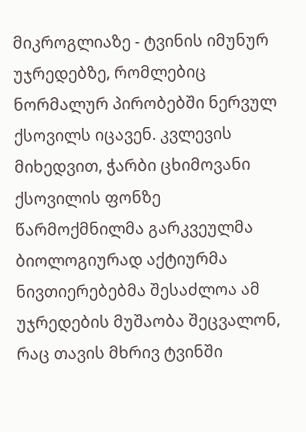მიკროგლიაზე - ტვინის იმუნურ უჯრედებზე, რომლებიც ნორმალურ პირობებში ნერვულ ქსოვილს იცავენ. კვლევის მიხედვით, ჭარბი ცხიმოვანი ქსოვილის ფონზე წარმოქმნილმა გარკვეულმა ბიოლოგიურად აქტიურმა ნივთიერებებმა შესაძლოა ამ უჯრედების მუშაობა შეცვალონ, რაც თავის მხრივ ტვინში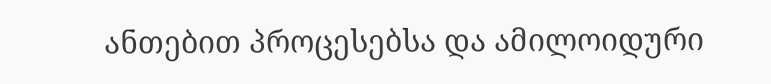ანთებით პროცესებსა და ამილოიდური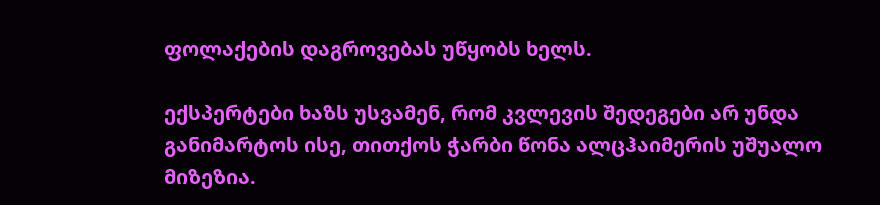ფოლაქების დაგროვებას უწყობს ხელს.

ექსპერტები ხაზს უსვამენ, რომ კვლევის შედეგები არ უნდა განიმარტოს ისე, თითქოს ჭარბი წონა ალცჰაიმერის უშუალო მიზეზია.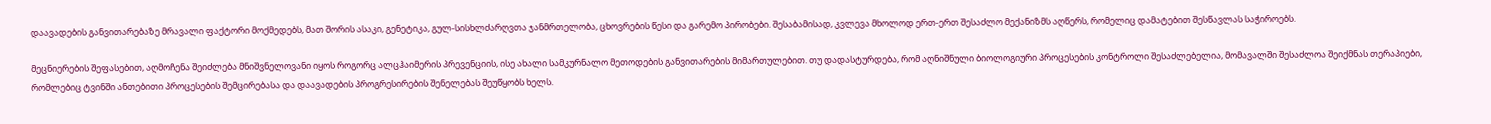დაავადების განვითარებაზე მრავალი ფაქტორი მოქმედებს, მათ შორის ასაკი, გენეტიკა, გულ-სისხლძარღვთა ჯანმრთელობა, ცხოვრების წესი და გარემო პირობები. შესაბამისად, კვლევა მხოლოდ ერთ-ერთ შესაძლო მექანიზმს აღწერს, რომელიც დამატებით შესწავლას საჭიროებს.

მეცნიერების შეფასებით, აღმოჩენა შეიძლება მნიშვნელოვანი იყოს როგორც ალცჰაიმერის პრევენციის, ისე ახალი სამკურნალო მეთოდების განვითარების მიმართულებით. თუ დადასტურდება, რომ აღნიშნული ბიოლოგიური პროცესების კონტროლი შესაძლებელია, მომავალში შესაძლოა შეიქმნას თერაპიები, რომლებიც ტვინში ანთებითი პროცესების შემცირებასა და დაავადების პროგრესირების შენელებას შეუწყობს ხელს.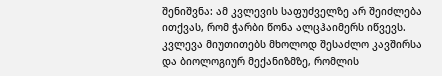შენიშვნა: ამ კვლევის საფუძველზე არ შეიძლება ითქვას, რომ ჭარბი წონა ალცჰაიმერს იწვევს. კვლევა მიუთითებს მხოლოდ შესაძლო კავშირსა და ბიოლოგიურ მექანიზმზე, რომლის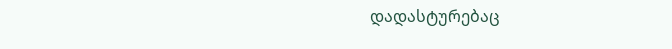დადასტურებაც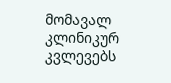მომავალ კლინიკურ კვლევებს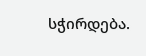სჭირდება.